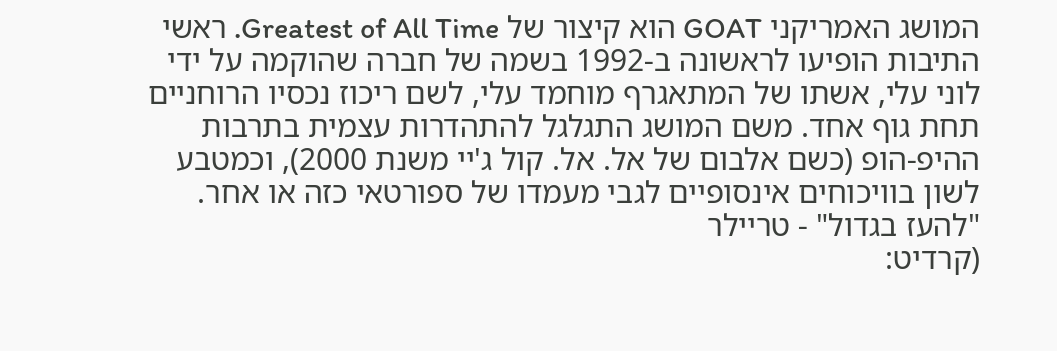המושג האמריקני GOAT הוא קיצור של Greatest of All Time. ראשי התיבות הופיעו לראשונה ב-1992 בשמה של חברה שהוקמה על ידי לוני עלי, אשתו של המתאגרף מוחמד עלי, לשם ריכוז נכסיו הרוחניים תחת גוף אחד. משם המושג התגלגל להתהדרות עצמית בתרבות ההיפ-הופ (כשם אלבום של אל. אל. קול ג'יי משנת 2000), וכמטבע לשון בוויכוחים אינסופיים לגבי מעמדו של ספורטאי כזה או אחר.
"להעז בגדול" - טריילר
(קרדיט: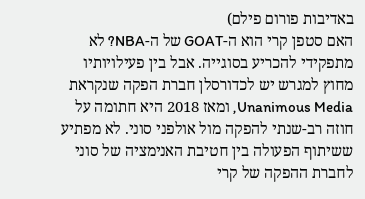באדיבות פורום פילם)
האם סטפן קרי הוא ה-GOAT של ה-NBA? לא מתפקידי להכריע בסוגייה. אבל בין פעילויותיו מחוץ למגרש יש לכדורסלן חברת הפקה שנקראת Unanimous Media, ומאז 2018 היא חתומה על חוזה רב-שנתי להפקה מול אולפני סוני. לא מפתיע ששיתוף הפעולה בין חטיבת האנימציה של סוני לחברת ההפקה של קרי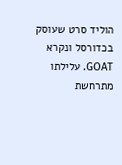הוליד סרט שעוסק בכדורסל ונקרא GOAT. עלילתו מתרחשת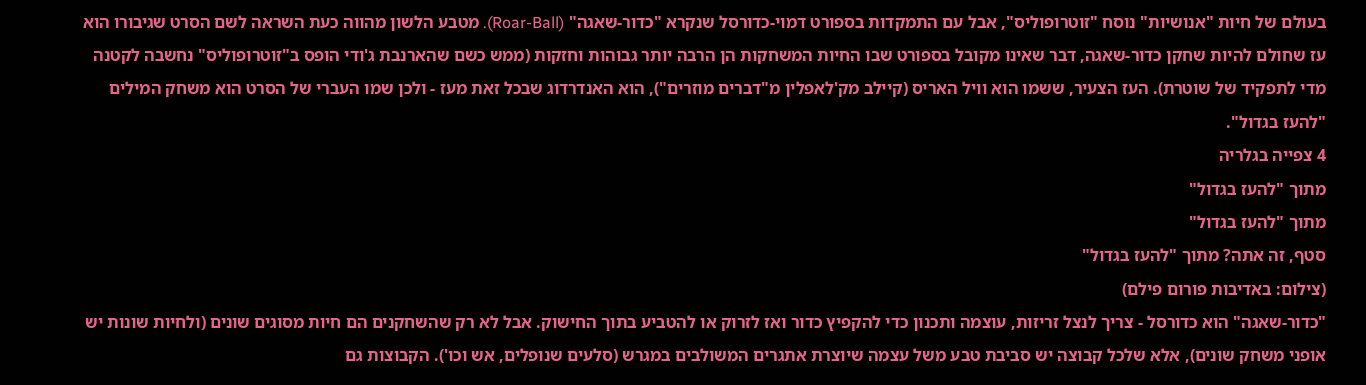בעולם של חיות "אנושיות" נוסח "זוטרופוליס", אבל עם התמקדות בספורט דמוי-כדורסל שנקרא "כדור-שאגה" (Roar-Ball). מטבע הלשון מהווה כעת השראה לשם הסרט שגיבורו הוא עז שחולם להיות שחקן כדור-שאגה, דבר שאינו מקובל בספורט שבו החיות המשחקות הן הרבה יותר גבוהות וחזקות (ממש כשם שהארנבת ג'ודי הופס ב"זוטרופוליס" נחשבה לקטנה מדי לתפקיד של שוטרת). העז הצעיר, ששמו הוא וויל האריס (קיילב מק'לאפלין מ"דברים מוזרים"), הוא האנדרדוג שבכל זאת מעז - ולכן שמו העברי של הסרט הוא משחק המילים "להעז בגדול".
4 צפייה בגלריה
מתוך "להעז בגדול"
מתוך "להעז בגדול"
סטף, זה אתה? מתוך "להעז בגדול"
(צילום: באדיבות פורום פילם)
"כדור-שאגה" הוא כדורסל - צריך לנצל זריזות, עוצמה ותכנון כדי להקפיץ כדור ואז לזרוק או להטביע בתוך החישוק. אבל לא רק שהשחקנים הם חיות מסוגים שונים (ולחיות שונות יש אופני משחק שונים), אלא שלכל קבוצה יש סביבת טבע משל עצמה שיוצרת אתגרים המשולבים במגרש (סלעים שנופלים, אש וכו'). הקבוצות גם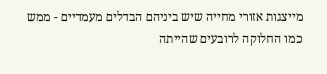מייצגות אזורי מחייה שיש ביניהם הבדלים מעמדיים - ממש כמו החלוקה לרובעים שהייתה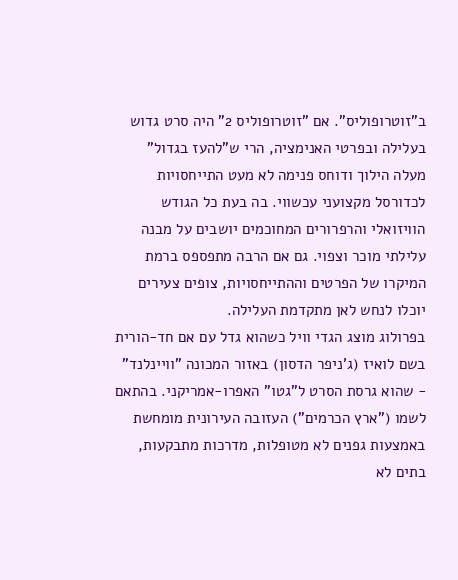ב"זוטרופוליס". אם "זוטרופוליס 2" היה סרט גדוש בעלילה ובפרטי האנימציה, הרי ש"להעז בגדול" מעלה הילוך ודוחס פנימה לא מעט התייחסויות לכדורסל מקצועני עכשווי. בה בעת כל הגודש הוויזואלי והרפרורים המחוכמים יושבים על מבנה עלילתי מוכר וצפוי. גם אם הרבה מתפספס ברמת המיקרו של הפרטים וההתייחסויות, צופים צעירים יוכלו לנחש לאן מתקדמת העלילה.
בפרולוג מוצג הגדי וויל כשהוא גדל עם אם חד-הורית בשם לואיז (ג'ניפר הדסון) באזור המכונה "וויינלנד" - שהוא גרסת הסרט ל"גטו" האפרו-אמריקני. בהתאם לשמו ("ארץ הכרמים") העזובה העירונית מומחשת באמצעות גפנים לא מטופלות, מדרכות מתבקעות, בתים לא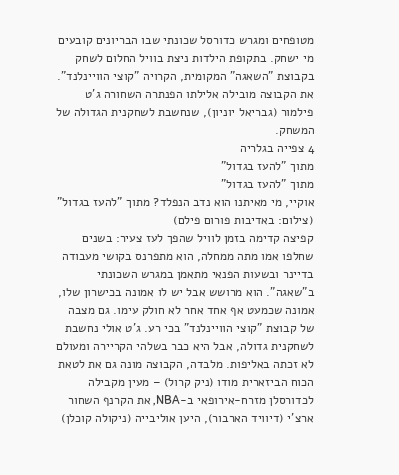מטופחים ומגרש כדורסל שכונתי שבו הבריונים קובעים מי ישחק. בתקופת הילדות ניצת בוויל החלום לשחק בקבוצת "השאגה" המקומית, הקרויה "קוצי הוויינלנד". את הקבוצה מובילה אלילתו הפנתרה השחורה ג'ט פילמור (גבריאל יוניון), שנחשבת לשחקנית הגדולה של המשחק.
4 צפייה בגלריה
מתוך "להעז בגדול"
מתוך "להעז בגדול"
אוקיי, מי מאיתנו הוא נדב הנפלד? מתוך "להעז בגדול"
(צילום: באדיבות פורום פילם)
קפיצה קדימה בזמן לוויל שהפך לעז צעיר: בשנים שחלפו אמו מתה ממחלה, הוא מתפרנס בקושי מעבודה בדיינר ובשעות הפנאי מתאמן במגרש השכונתי ב"שאגה". הוא מרושש אבל יש לו אמונה בכישרון שלו, אמונה שכמעט אף אחד אחר לא חולק עימו. גם מצבה של קבוצת "קוצי הוויינלנד" בכי רע. ג'ט אולי נחשבת לשחקנית גדולה, אבל היא כבר בשלהי הקריירה ומעולם לא זכתה באליפות. מלבדה, הקבוצה מונה גם את לטאת הכוח הביזארית מודו (ניק קרול) – מעין מקבילה לכדורסלן מזרח-אירופאי ב-NBA, את הקרנף השחור ארצ'י (דיוויד הארבור), היען אוליבייה (ניקולה קוכלן)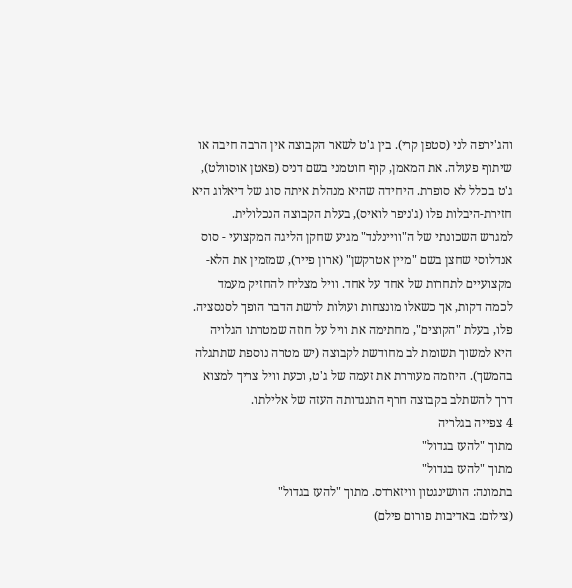והג'ירפה לני (סטפן קרי). בין ג'ט לשאר הקבוצה אין הרבה חיבה או שיתוף פעולה. את המאמן, קוף חוטמני בשם דניס (פאטן אוסוולט), ג'ט בכלל לא סופרת. היחידה שהיא מנהלת איתה סוג של דיאלוג היא חזירת-היבלות פלו (ג'ניפר לואיס), בעלת הקבוצה הנכלולית.
למגרש השכונתי של ה"וויינלנד" מגיע שחקן הליגה המקצועי - סוס אנדלוסי שחצן בשם "מיין אטרקשן" (ארון פייר), שמזמין את הלא-מקצועיים לתחרות של אחד על אחד. וויל מצליח להחזיק מעמד לכמה דקות, אך כשאלו מונצחות ועולות לרשת הדבר הופך לסנסציה. פלו, בעלת "הקוצים", מחתימה את וויל על חוזה שמטרתו הגלויה היא למשוך תשומת לב מחודשת לקבוצה (יש מטרה נוספת שתתגלה בהמשך). היוזמה מעוררת את זעמה של ג'ט, וכעת וויל צריך למצוא דרך להשתלב בקבוצה חרף התנגדותה העזה של אלילתו.
4 צפייה בגלריה
מתוך "להעז בגדול"
מתוך "להעז בגדול"
בתמונה: הוושינגטון וויזארדס. מתוך "להעז בגדול"
(צילום: באדיבות פורום פילם)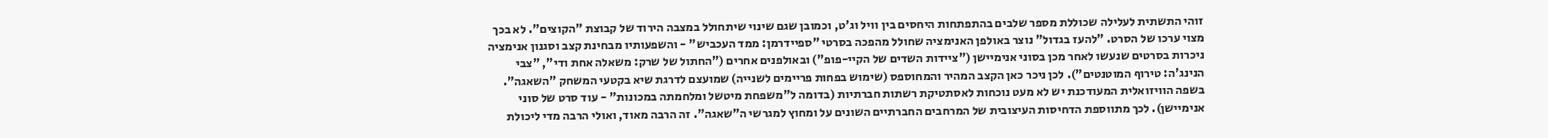זוהי התשתית לעלילה שכוללת מספר שלבים בהתפתחות היחסים בין וויל וג'ט, וכמובן שגם שינוי שיתחולל במצבה הירוד של קבוצת "הקוצים". לא בכך מצוי ערכו של הסרט. "להעז בגדול" נוצר באולפן האנימציה שחולל מהפכה בסרטי "ספיידרמן: ממד העכביש" - והשפעותיו מבחינת קצב וסגנון אנימציה ניכרות בסרטים שנעשו לאחר מכן בסוני אנימיישן ("ציידות השדים של הקיי-פופ") ובאולפנים אחרים ("החתול של שרק: משאלה אחת ודי", "צבי הנינג'ה: טירוף המוטנטים"). לכן ניכר כאן הקצב המהיר והמחוספס (שימוש בפחות פריימים לשנייה) שמועצם לדרגת שיא בקטעי המשחק "השאגה". בשפה הוויזואלית המעודכנת יש לא מעט נוכחות לאסתטיקת רשתות חברתיות (בדומה ל"משפחת מיטשל ומלחמתה במכונות" - עוד סרט של סוני אנימיישן). לכך מתווספת הדחיסות העיצובית של המרחבים החברתיים השונים על ומחוץ למגרשי ה"שאגה". זה הרבה מאוד, ואולי הרבה מדי ליכולת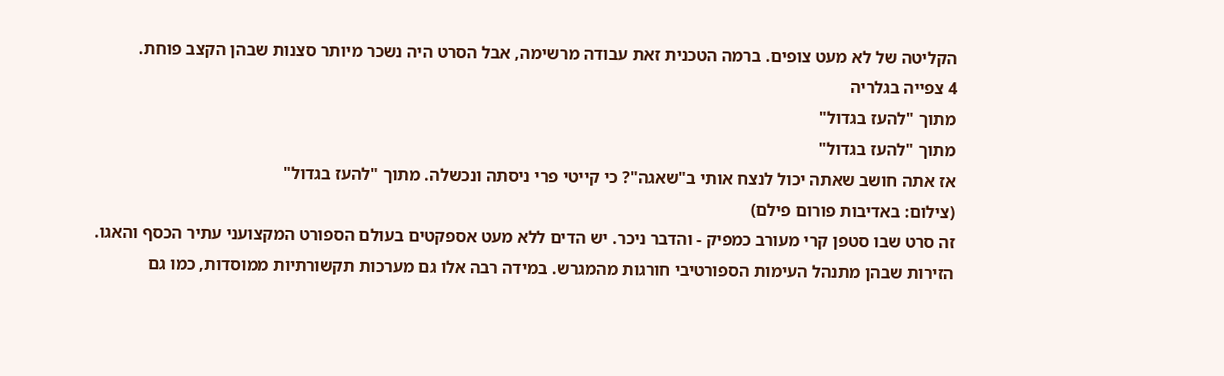הקליטה של לא מעט צופים. ברמה הטכנית זאת עבודה מרשימה, אבל הסרט היה נשכר מיותר סצנות שבהן הקצב פוחת.
4 צפייה בגלריה
מתוך "להעז בגדול"
מתוך "להעז בגדול"
אז אתה חושב שאתה יכול לנצח אותי ב"שאגה"? כי קייטי פרי ניסתה ונכשלה. מתוך "להעז בגדול"
(צילום: באדיבות פורום פילם)
זה סרט שבו סטפן קרי מעורב כמפיק - והדבר ניכר. יש הדים ללא מעט אספקטים בעולם הספורט המקצועני עתיר הכסף והאגו. הזירות שבהן מתנהל העימות הספורטיבי חורגות מהמגרש. במידה רבה אלו גם מערכות תקשורתיות ממוסדות, כמו גם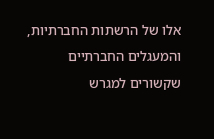אלו של הרשתות החברתיות, והמעגלים החברתיים שקשורים למגרש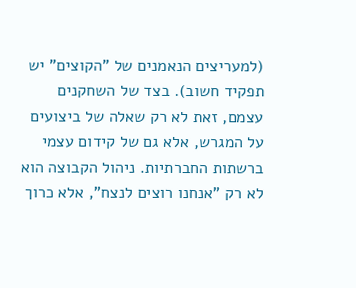(למעריצים הנאמנים של "הקוצים" יש תפקיד חשוב). בצד של השחקנים עצמם, זאת לא רק שאלה של ביצועים על המגרש, אלא גם של קידום עצמי ברשתות החברתיות. ניהול הקבוצה הוא לא רק "אנחנו רוצים לנצח", אלא כרוך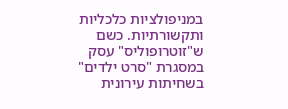במניפולציות כלכליות ותקשורתיות. כשם ש"זוטרופוליס" עסק במסגרת "סרט ילדים" בשחיתות עירונית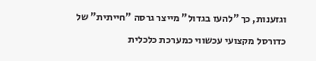וגזענות, כך "להעז בגדול" מייצר גרסה "חייתית" של כדורסל מקצועי עכשווי כמערכת כלכלית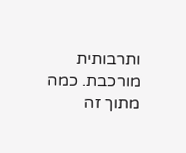ותרבותית מורכבת. כמה מתוך זה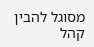מסוגל להבין קהל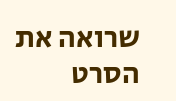שרואה את הסרט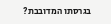בגרסתו המדובבת?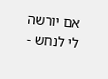אם יורשה לי לנחש -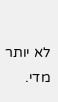לא יותר מדי.